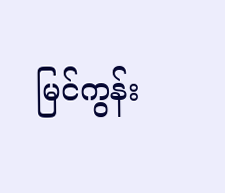မြင်ကွန်း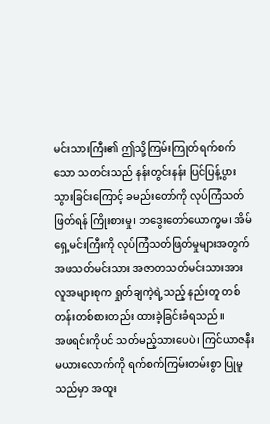မင်းသားကြီး၏ ဤသို့ကြမ်းကြုတ်ရက်စက်သော သတင်းသည် နန်းတွင်းနန်း ပြင်ပြန့်ပွားသွားခြင်းကြောင့် ခမည်းတော်ကို လုပ်ကြံသတ်ဖြတ်ရန် ကြိုးစားမှု၊ ဘဒွေးတော်ယောက္ခမ၊ အိမ်ရှေ့မင်းကြီးကို လုပ်ကြံသတ်ဖြတ်မှုများအတွက် အဖသတ်မင်းသား အဇာတသတ်မင်းသားအား လူအများစုက ရှုတ်ချကဲ့ရဲ့သည့် နည်းတူ တစ်တန်းတစ်စားတည်း ထားခဲ့ခြင်းခံရသည်။
အဖရင်းကိုပင် သတ်မည့်သားပေပဲ၊ ကြင်ယာဇနီးမယားလောက်ကို ရက်စက်ကြမ်းတမ်းစွာ ပြုမူသည်မှာ အထူး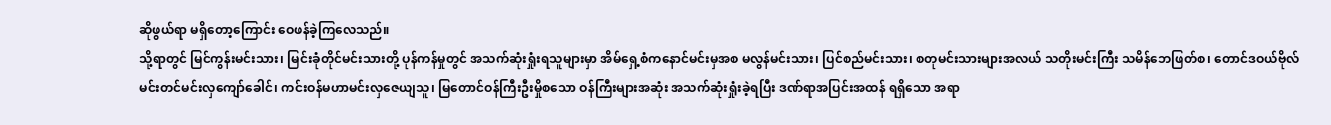ဆိုဖွယ်ရာ မရှိတော့ကြောင်း ဝေဖန်ခဲ့ကြလေသည်။
သို့ရာတွင် မြင်ကွန်းမင်းသား၊ မြင်းခုံတိုင်မင်းသားတို့ ပုန်ကန်မှုတွင် အသက်ဆုံးရှုံးရသူများမှာ အိမ်ရှေ့စံကနောင်မင်းမှအစ မလွန်မင်းသား၊ ပြင်စည်မင်းသား၊ စတုမင်းသားများအလယ် သတိုးမင်းကြီး သမိန်ဘေဖြတ်စ၊ တောင်ဒဝယ်ဗိုလ်မင်းတင်မင်းလှကျော်ခေါင်၊ ကင်းဝန်မဟာမင်းလှဇေယျသူ၊ မြတောင်ဝန်ကြီးဦးမှိုစသော ဝန်ကြီးများအဆုံး အသက်ဆုံးရှုံးခဲ့ရပြီး ဒဏ်ရာအပြင်းအထန် ရရှိသော အရာ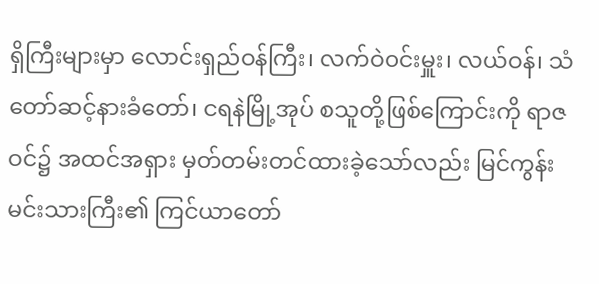ရှိကြီးများမှာ လောင်းရှည်ဝန်ကြီး၊ လက်ဝဲ၀င်းမှူး၊ လယ်ဝန်၊ သံတော်ဆင့်နားခံတော်၊ ငရနဲမြို့အုပ် စသူတို့ဖြစ်ကြောင်းကို ရာဇဝင်၌ အထင်အရှား မှတ်တမ်းတင်ထားခဲ့သော်လည်း မြင်ကွန်း မင်းသားကြီး၏ ကြင်ယာတော်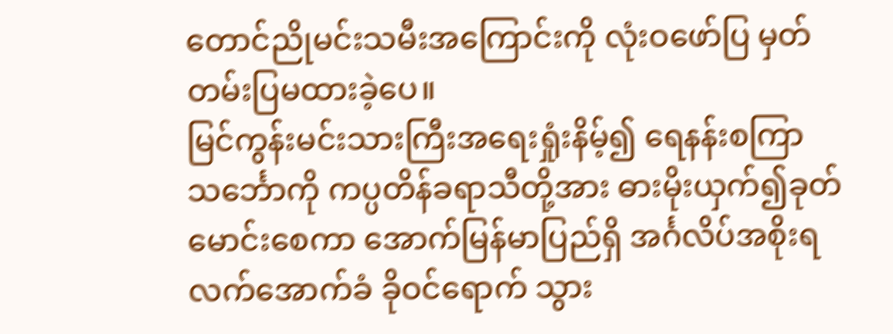တောင်ညိုမင်းသမီးအကြောင်းကို လုံးဝဖော်ပြ မှတ်တမ်းပြမထားခဲ့ပေ။
မြင်ကွန်းမင်းသားကြီးအရေးရှုံးနိမ့်၍ ရေနန်းစကြာသင်္ဘောကို ကပ္ပတိန်ခရာသီတို့အား ဓားမိုးယှက်၍ခုတ်မောင်းစေကာ အောက်မြန်မာပြည်ရှိ အင်္ဂလိပ်အစိုးရ လက်အောက်ခံ ခိုဝင်ရောက် သွား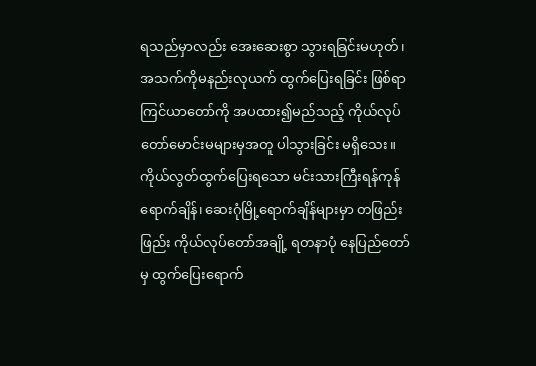ရသည်မှာလည်း အေးဆေးစွာ သွားရခြင်းမဟုတ်၊ အသက်ကိုမနည်းလုယက် ထွက်ပြေးရခြင်း ဖြစ်ရာ ကြင်ယာတော်ကို အပထား၍မည်သည့် ကိုယ်လုပ်တော်မောင်းမများမှအတူ ပါသွားခြင်း မရှိသေး။ ကိုယ်လွတ်ထွက်ပြေးရသော မင်းသားကြီးရန်ကုန်ရောက်ချိန်၊ ဆေးဂုံမြို့ရောက်ချိန်များမှာ တဖြည်းဖြည်း ကိုယ်လုပ်တော်အချို့ ရတနာပုံ နေပြည်တော်မှ ထွက်ပြေးရောက်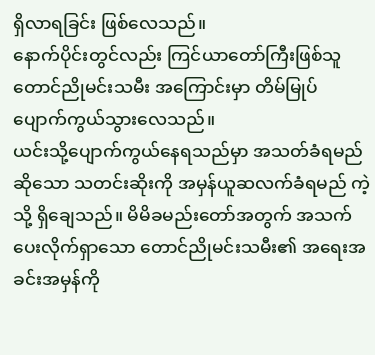ရှိလာရခြင်း ဖြစ်လေသည်။
နောက်ပိုင်းတွင်လည်း ကြင်ယာတော်ကြီးဖြစ်သူ တောင်ညိုမင်းသမီး အကြောင်းမှာ တိမ်မြုပ် ပျောက်ကွယ်သွားလေသည်။
ယင်းသို့ပျောက်ကွယ်နေရသည်မှာ အသတ်ခံရမည်ဆိုသော သတင်းဆိုးကို အမှန်ယူဆလက်ခံရမည် ကဲ့သို့ ရှိချေသည်။ မိမိခမည်းတော်အတွက် အသက်ပေးလိုက်ရှာသော တောင်ညိုမင်းသမီး၏ အရေးအခင်းအမှန်ကို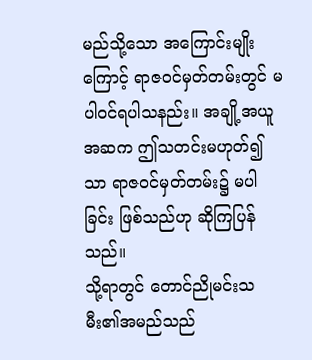မည်သို့သော အကြောင်းမျိုးကြောင့် ရာဇဝင်မှတ်တမ်းတွင် မပါဝင်ရပါသနည်း။ အချို့အယူအဆက ဤသတင်းမဟုတ်၍သာ ရာဇဝင်မှတ်တမ်း၌ မပါခြင်း ဖြစ်သည်ဟု ဆိုကြပြန်သည်။
သို့ရာတွင် တောင်ညိုမင်းသမီး၏အမည်သည်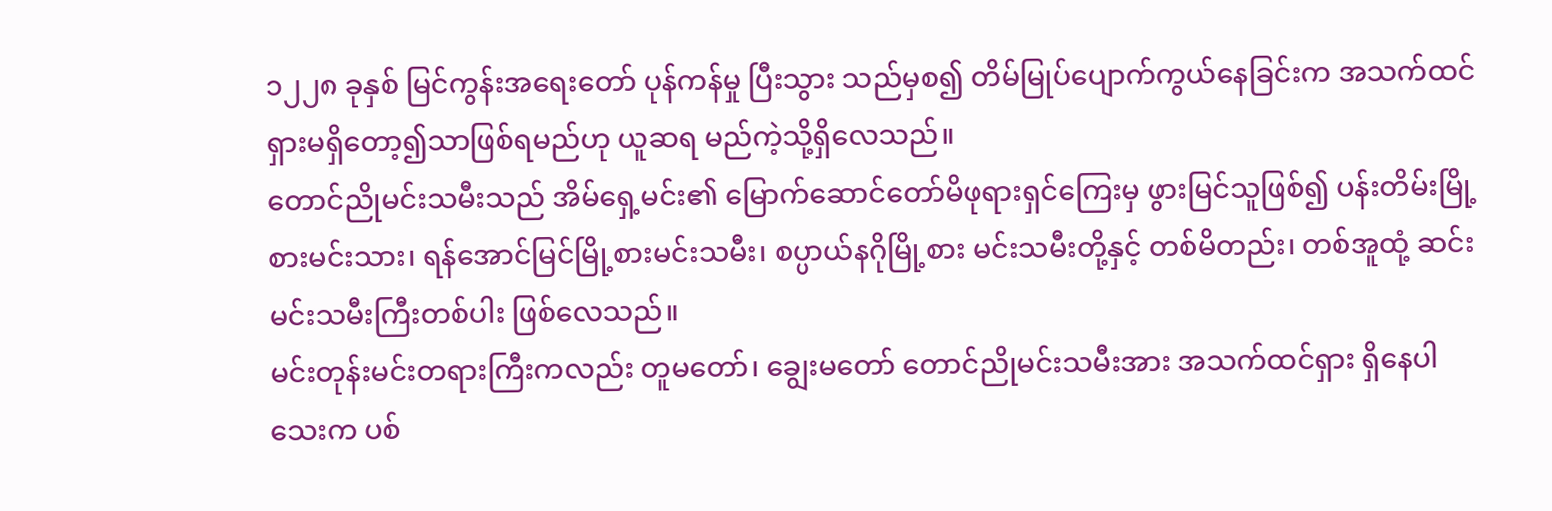၁၂၂၈ ခုနှစ် မြင်ကွန်းအရေးတော် ပုန်ကန်မှု ပြီးသွား သည်မှစ၍ တိမ်မြုပ်ပျောက်ကွယ်နေခြင်းက အသက်ထင်ရှားမရှိတော့၍သာဖြစ်ရမည်ဟု ယူဆရ မည်ကဲ့သို့ရှိလေသည်။
တောင်ညိုမင်းသမီးသည် အိမ်ရှေ့မင်း၏ မြောက်ဆောင်တော်မိဖုရားရှင်ကြေးမှ ဖွားမြင်သူဖြစ်၍ ပန်းတိမ်းမြို့စားမင်းသား၊ ရန်အောင်မြင်မြို့စားမင်းသမီး၊ စပ္ပာယ်နဂိုမြို့စား မင်းသမီးတို့နှင့် တစ်မိတည်း၊ တစ်အူထုံ့ ဆင်းမင်းသမီးကြီးတစ်ပါး ဖြစ်လေသည်။
မင်းတုန်းမင်းတရားကြီးကလည်း တူမတော်၊ ချွေးမတော် တောင်ညိုမင်းသမီးအား အသက်ထင်ရှား ရှိနေပါသေးက ပစ်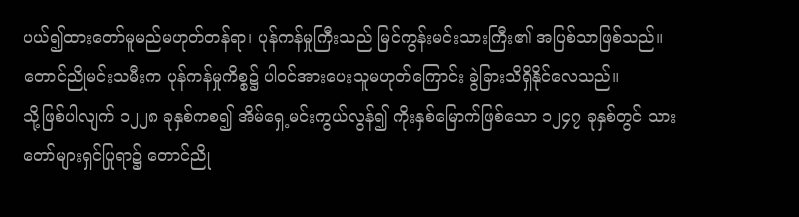ပယ်၍ထားတော်မူမည်မဟုတ်တန်ရာ၊ ပုန်ကန်မှုကြီးသည် မြင်ကွန်းမင်းသားကြီး၏ အပြစ်သာဖြစ်သည်။ တောင်ညိုမင်းသမီးက ပုန်ကန်မှုကိစ္စ၌ ပါဝင်အားပေးသူမဟုတ်ကြောင်း ခွဲခြားသိရှိနိုင်လေသည်။
သို့ဖြစ်ပါလျက် ၁၂၂၈ ခုနှစ်ကစ၍ အိမ်ရှေ့မင်းကွယ်လွန်၍ ကိုးနှစ်မြောက်ဖြစ်သော ၁၂၄၇ ခုနှစ်တွင် သားတော်များရှင်ပြုရာ၌ တောင်ညို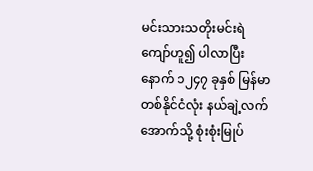မင်းသားသတိုးမင်းရဲကျော်ဟူ၍ ပါလာပြီးနောက် ၁၂၄၇ ခုနှစ် မြန်မာတစ်နိုင်ငံလုံး နယ်ချဲ့လက်အောက်သို့ စုံးစုံးမြုပ်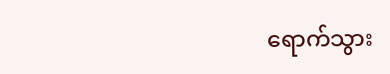ရောက်သွား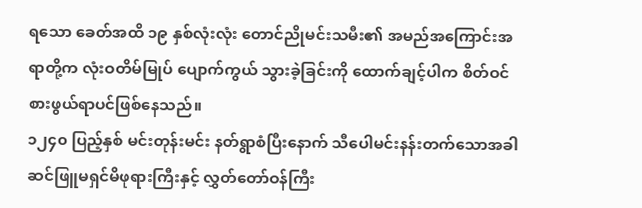ရသော ခေတ်အထိ ၁၉ နှစ်လုံးလုံး တောင်ညိုမင်းသမီး၏ အမည်အကြောင်းအရာတို့က လုံးဝတိမ်မြုပ် ပျောက်ကွယ် သွားခဲ့ခြင်းကို ထောက်ချင့်ပါက စိတ်ဝင်စားဖွယ်ရာပင်ဖြစ်နေသည်။
၁၂၄၀ ပြည့်နှစ် မင်းတုန်းမင်း နတ်ရွာစံပြီးနောက် သီပေါမင်းနန်းတက်သောအခါ ဆင်ဖြူမရှင်မိဖုရားကြီးနှင့် လွှတ်တော်ဝန်ကြီး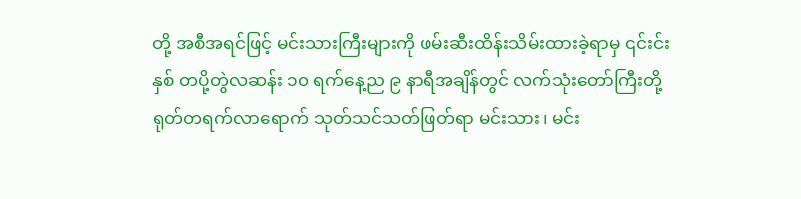တို့ အစီအရင်ဖြင့် မင်းသားကြီးများကို ဖမ်းဆီးထိန်းသိမ်းထားခဲ့ရာမှ ၎င်းင်းနှစ် တပို့တွဲလဆန်း ၁၀ ရက်နေ့ည ၉ နာရီအချိန်တွင် လက်သုံးတော်ကြီးတို့ ရုတ်တရက်လာရောက် သုတ်သင်သတ်ဖြတ်ရာ မင်းသား၊ မင်း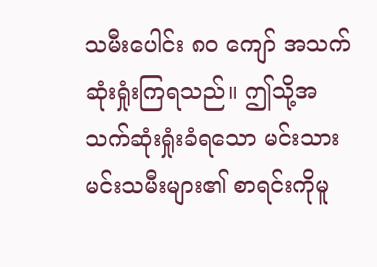သမီးပေါင်း ၈၀ ကျော် အသက်ဆုံးရှုံးကြရသည်။ ဤသို့အသက်ဆုံးရှုံးခံရသော မင်းသားမင်းသမီးများ၏ စာရင်းကိုမူ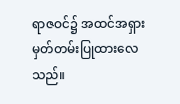ရာဇဝင်၌ အထင်အရှားမှတ်တမ်းပြုထားလေသည်။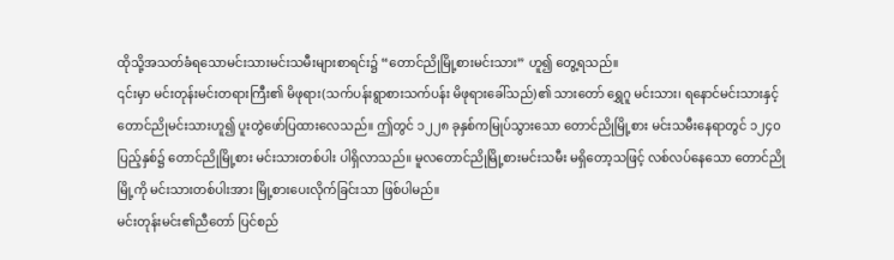ထိုသို့အသတ်ခံရသောမင်းသားမင်းသမီးများစာရင်း၌ “တောင်ညိုမြို့စားမင်းသား” ဟူ၍ တွေ့ရသည်။
၎င်းမှာ မင်းတုန်းမင်းတရားကြီး၏ မိဖုရား(သက်ပန်းရွာစားသက်ပန်း မိဖုရားခေါ်သည်)၏ သားတော် ရွှေဂူ မင်းသား၊ ရနောင်မင်းသားနှင့် တောင်ညိုမင်းသားဟူ၍ ပူးတွဲဖော်ပြထားလေသည်။ ဤတွင် ၁၂၂၈ ခုနှစ်ကမြုပ်သွားသော တောင်ညိုမြို့စား မင်းသမီးနေရာတွင် ၁၂၄၀ ပြည့်နှစ်၌ တောင်ညိုမြို့စား မင်းသားတစ်ပါး ပါရှိလာသည်။ မူလတောင်ညိုမြို့စားမင်းသမီး မရှိတော့သဖြင့် လစ်လပ်နေသော တောင်ညိုမြို့ကို မင်းသားတစ်ပါးအား မြို့စားပေးလိုက်ခြင်းသာ ဖြစ်ပါမည်။
မင်းတုန်းမင်း၏ညီတော် ပြင်စည်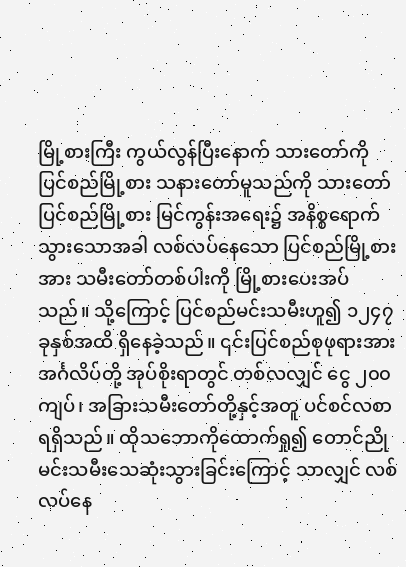မြို့စားကြီး ကွယ်လွန်ပြီးနောက် သားတော်ကို ပြင်စည်မြို့စား သနားတော်မူသည်ကို သားတော်ပြင်စည်မြို့စား မြင်ကွန်းအရေး၌ အနိစ္စရောက်သွားသောအခါ လစ်လပ်နေသော ပြင်စည်မြို့စားအား သမီးတော်တစ်ပါးကို မြို့စားပေးအပ်သည်။ သို့ကြောင့် ပြင်စည်မင်းသမီးဟူ၍ ၁၂၄၇ ခုနှစ်အထိ ရှိနေခဲ့သည်။ ၎င်းပြင်စည်စုဖုရားအား အင်္ဂလိပ်တို့ အုပ်စိုးရာတွင် တစ်လလျှင် ငွေ ၂၀၀ ကျပ်၊ အခြားသမီးတော်တို့နှင့်အတူ ပင်စင်လစာရရှိသည်။ ထိုသဘောကိုထောက်ရှု၍ တောင်ညိုမင်းသမီးသေဆုံးသွားခြင်းကြောင့် သာလျှင် လစ်လပ်နေ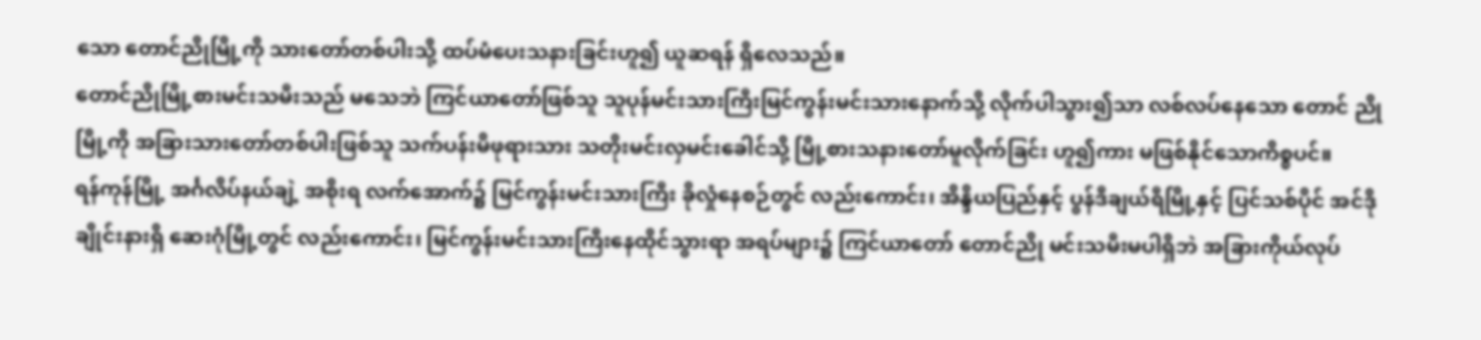သော တောင်ညိုမြို့ကို သားတော်တစ်ပါးသို့ ထပ်မံပေးသနားခြင်းဟူ၍ ယူဆရန် ရှိလေသည်။
တောင်ညိုမြို့စားမင်းသမီးသည် မသေဘဲ ကြင်ယာတော်ဖြစ်သူ သူပုန်မင်းသားကြီးမြင်ကွန်းမင်းသားနောက်သို့ လိုက်ပါသွား၍သာ လစ်လပ်နေသော တောင် ညိုမြို့ကို အခြားသားတော်တစ်ပါးဖြစ်သူ သက်ပန်းမိဖုရားသား သတိုးမင်းလှမင်းခေါင်သို့ မြို့စားသနားတော်မူလိုက်ခြင်း ဟူ၍ကား မဖြစ်နိုင်သောကိစ္စပင်။
ရန်ကုန်မြို့ အင်္ဂလိပ်နယ်ချဲ့ အစိုးရ လက်အောက်၌ မြင်ကွန်းမင်းသားကြီး ခိုလှုံနေစဉ်တွင် လည်းကောင်း၊ အိန္ဒိယပြည်နှင့် ပွန်ဒီချယ်ရီမြို့နှင့် ပြင်သစ်ပိုင် အင်ဒိုချိုင်းနားရှိ ဆေးဂုံမြို့တွင် လည်းကောင်း၊ မြင်ကွန်းမင်းသားကြီးနေထိုင်သွားရာ အရပ်များ၌ ကြင်ယာတော် တောင်ညို မင်းသမီးမပါရှိဘဲ အခြားကိုယ်လုပ်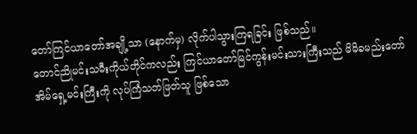တော်ကြင်ယာတော်အချို့သာ (နောက်မှ) လိုက်ပါသွားကြရခြင်း ဖြစ်သည်။
တောင်ညိုမင်းသမီးကိုယ်တိုင်ကလည်း ကြင်ယာတော်မြင်ကွန်းမင်းသားကြီးသည် မိမိခမည်းတော် အိမ်ရှေ့မင်းကြီးကို လုပ်ကြံသတ်ဖြတ်သူ ဖြစ်သော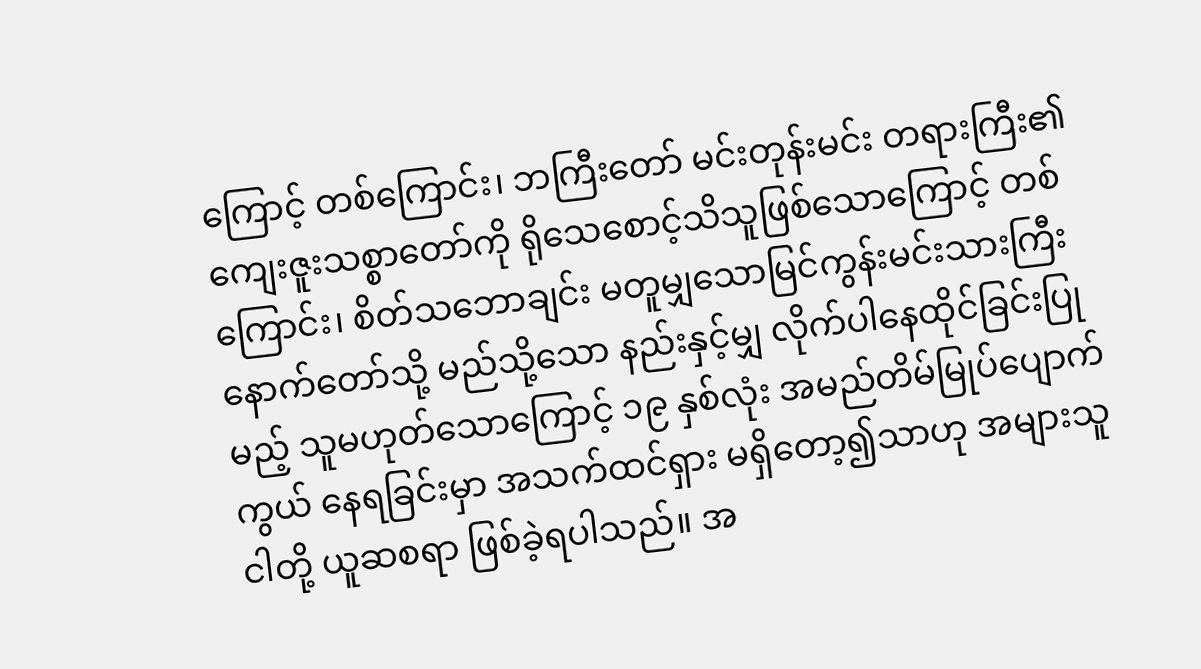ကြောင့် တစ်ကြောင်း၊ ဘကြီးတော် မင်းတုန်းမင်း တရားကြီး၏ ကျေးဇူးသစ္စာတော်ကို ရိုသေစောင့်သိသူဖြစ်သောကြောင့် တစ်ကြောင်း၊ စိတ်သဘောချင်း မတူမျှသောမြင်ကွန်းမင်းသားကြီးနောက်တော်သို့ မည်သို့သော နည်းနှင့်မျှ လိုက်ပါနေထိုင်ခြင်းပြုမည့် သူမဟုတ်သောကြောင့် ၁၉ နှစ်လုံး အမည်တိမ်မြုပ်ပျောက်ကွယ် နေရခြင်းမှာ အသက်ထင်ရှား မရှိတော့၍သာဟု အများသူငါတို့ ယူဆစရာ ဖြစ်ခဲ့ရပါသည်။ အ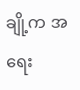ချို့က အရေး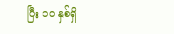ပြီး ၁၀ နှစ်ရှိ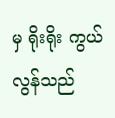မှ ရိုးရိုး ကွယ်လွန်သည်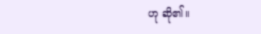ဟု ဆို၏။